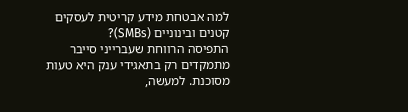למה אבטחת מידע קריטית לעסקים קטנים ובינוניים (SMBs)?
התפיסה הרווחת שעברייני סייבר מתמקדים רק בתאגידי ענק היא טעות מסוכנת. למעשה,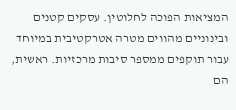המציאות הפוכה לחלוטין. עסקים קטנים ובינוניים מהווים מטרה אטרקטיבית במיוחד עבור תוקפים ממספר סיבות מרכזיות. ראשית, הם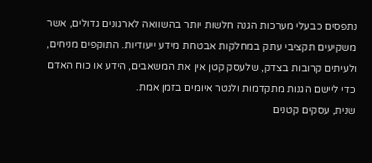נתפסים כבעלי מערכות הגנה חלשות יותר בהשוואה לארגונים גדולים, אשר משקיעים תקציבי עתק במחלקות אבטחת מידע ייעודיות. התוקפים מניחים, ולעיתים קרובות בצדק, שלעסק קטן אין את המשאבים, הידע או כוח האדם כדי ליישם הגנות מתקדמות ולנטר איומים בזמן אמת.
שנית, עסקים קטנים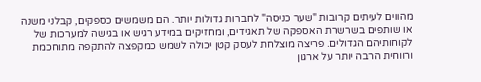מהווים לעיתים קרובות "שער כניסה" לחברות גדולות יותר. הם משמשים כספקים, קבלני משנה או שותפים בשרשרת האספקה של תאגידים, ומחזיקים במידע רגיש או בגישה למערכות של לקוחותיהם הגדולים. פריצה מוצלחת לעסק קטן יכולה לשמש כמקפצה להתקפה מתוחכמת ורווחית הרבה יותר על ארגון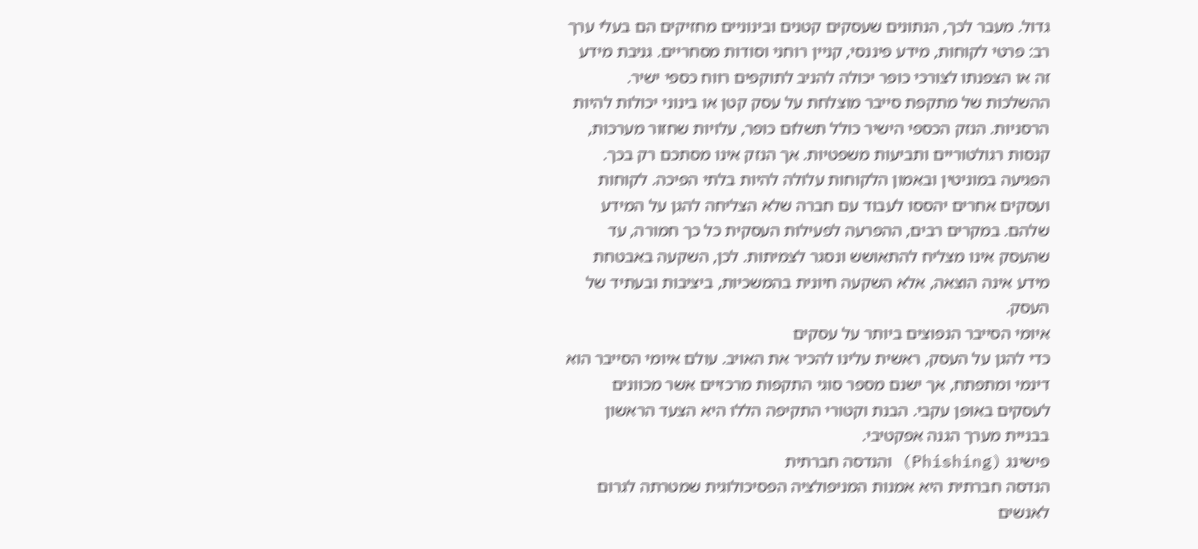גדול. מעבר לכך, הנתונים שעסקים קטנים ובינוניים מחזיקים הם בעלי ערך רב: פרטי לקוחות, מידע פיננסי, קניין רוחני וסודות מסחריים. גניבת מידע זה או הצפנתו לצורכי כופר יכולה להניב לתוקפים רווח כספי ישיר.
ההשלכות של מתקפת סייבר מוצלחת על עסק קטן או בינוני יכולות להיות הרסניות. הנזק הכספי הישיר כולל תשלום כופר, עלויות שחזור מערכות, קנסות רגולטוריים ותביעות משפטיות. אך הנזק אינו מסתכם רק בכך. הפגיעה במוניטין ובאמון הלקוחות עלולה להיות בלתי הפיכה. לקוחות ועסקים אחרים יהססו לעבוד עם חברה שלא הצליחה להגן על המידע שלהם. במקרים רבים, ההפרעה לפעילות העסקית כל כך חמורה, עד שהעסק אינו מצליח להתאושש ונסגר לצמיתות. לכן, השקעה באבטחת מידע אינה הוצאה, אלא השקעה חיונית בהמשכיות, ביציבות ובעתיד של העסק.
איומי הסייבר הנפוצים ביותר על עסקים
כדי להגן על העסק, ראשית עלינו להכיר את האויב. עולם איומי הסייבר הוא דינמי ומתפתח, אך ישנם מספר סוגי התקפות מרכזיים אשר מכוונים לעסקים באופן עקבי. הבנת וקטורי התקיפה הללו היא הצעד הראשון בבניית מערך הגנה אפקטיבי.
פישינג (Phishing) והנדסה חברתית
הנדסה חברתית היא אמנות המניפולציה הפסיכולוגית שמטרתה לגרום לאנשים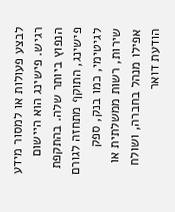לבצע פעולות או למסור מידע רגיש. פישינג הוא היישום הנפוץ ביותר שלה. בהתקפת פישינג, התוקף מתחזה לגורם לגיטימי, כמו בנק, ספק שירות, רשות ממשלתית או אפילו מנהל בחברה, ושולח הודעת דואר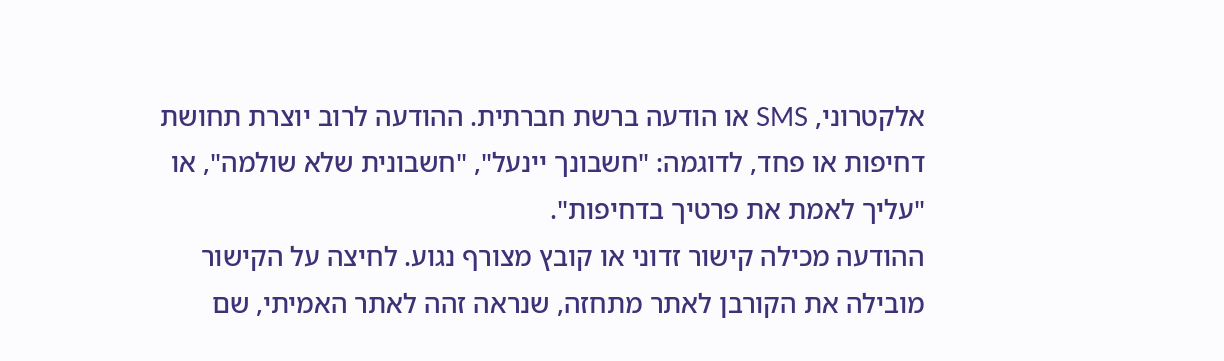אלקטרוני, SMS או הודעה ברשת חברתית. ההודעה לרוב יוצרת תחושת דחיפות או פחד, לדוגמה: "חשבונך יינעל", "חשבונית שלא שולמה", או "עליך לאמת את פרטיך בדחיפות".
ההודעה מכילה קישור זדוני או קובץ מצורף נגוע. לחיצה על הקישור מובילה את הקורבן לאתר מתחזה, שנראה זהה לאתר האמיתי, שם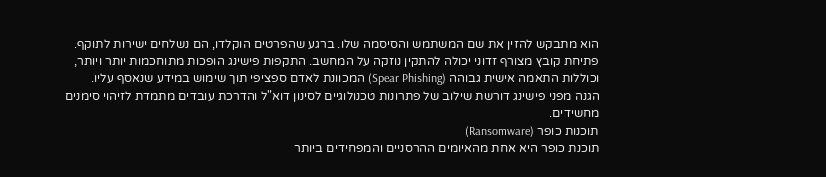הוא מתבקש להזין את שם המשתמש והסיסמה שלו. ברגע שהפרטים הוקלדו, הם נשלחים ישירות לתוקף. פתיחת קובץ מצורף זדוני יכולה להתקין נוזקה על המחשב. התקפות פישינג הופכות מתוחכמות יותר ויותר, וכוללות התאמה אישית גבוהה (Spear Phishing) המכוונת לאדם ספציפי תוך שימוש במידע שנאסף עליו. הגנה מפני פישינג דורשת שילוב של פתרונות טכנולוגיים לסינון דוא"ל והדרכת עובדים מתמדת לזיהוי סימנים מחשידים.
תוכנות כופר (Ransomware)
תוכנת כופר היא אחת מהאיומים ההרסניים והמפחידים ביותר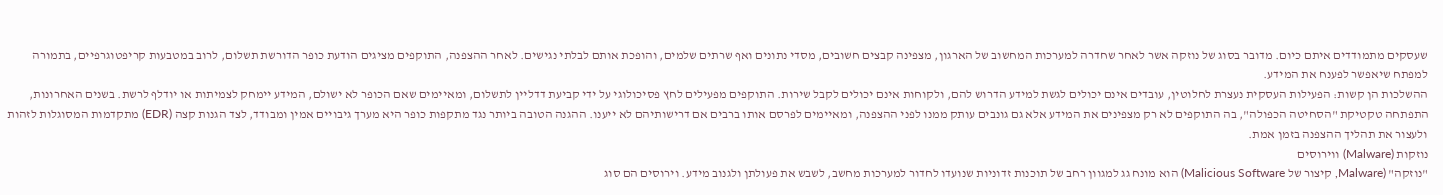שעסקים מתמודדים איתם כיום. מדובר בסוג של נוזקה אשר לאחר שחדרה למערכות המחשוב של הארגון, מצפינה קבצים חשובים, מסדי נתונים ואף שרתים שלמים, והופכת אותם לבלתי נגישים. לאחר ההצפנה, התוקפים מציגים הודעת כופר הדורשת תשלום, לרוב במטבעות קריפטוגרפיים, בתמורה למפתח שיאפשר לפענח את המידע.
ההשלכות הן קשות: הפעילות העסקית נעצרת לחלוטין, עובדים אינם יכולים לגשת למידע הדרוש להם, ולקוחות אינם יכולים לקבל שירות. התוקפים מפעילים לחץ פסיכולוגי על ידי קביעת דדליין לתשלום, ומאיימים שאם הכופר לא ישולם, המידע יימחק לצמיתות או יודלף לרשת. בשנים האחרונות, התפתחה טקטיקת "הסחיטה הכפולה", בה התוקפים לא רק מצפינים את המידע אלא גם גונבים עותק ממנו לפני ההצפנה, ומאיימים לפרסם אותו ברבים אם דרישותיהם לא ייענו. ההגנה הטובה ביותר נגד מתקפות כופר היא מערך גיבויים אמין ומבודד, לצד הגנות קצה (EDR) מתקדמות המסוגלות לזהות ולעצור את תהליך ההצפנה בזמן אמת.
נוזקות (Malware) ווירוסים
"נוזקה" (Malware, קיצור של Malicious Software) הוא מונח גג למגוון רחב של תוכנות זדוניות שנועדו לחדור למערכות מחשב, לשבש את פעולתן ולגנוב מידע. וירוסים הם סוג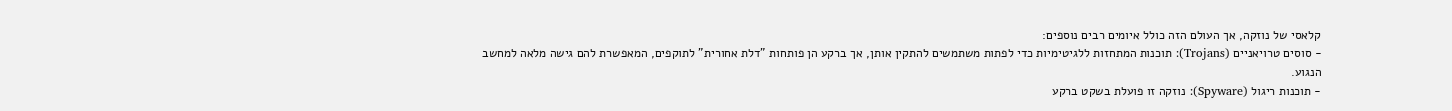קלאסי של נוזקה, אך העולם הזה כולל איומים רבים נוספים:
- סוסים טרויאניים (Trojans): תוכנות המתחזות ללגיטימיות כדי לפתות משתמשים להתקין אותן, אך ברקע הן פותחות "דלת אחורית" לתוקפים, המאפשרת להם גישה מלאה למחשב הנגוע.
- תוכנות ריגול (Spyware): נוזקה זו פועלת בשקט ברקע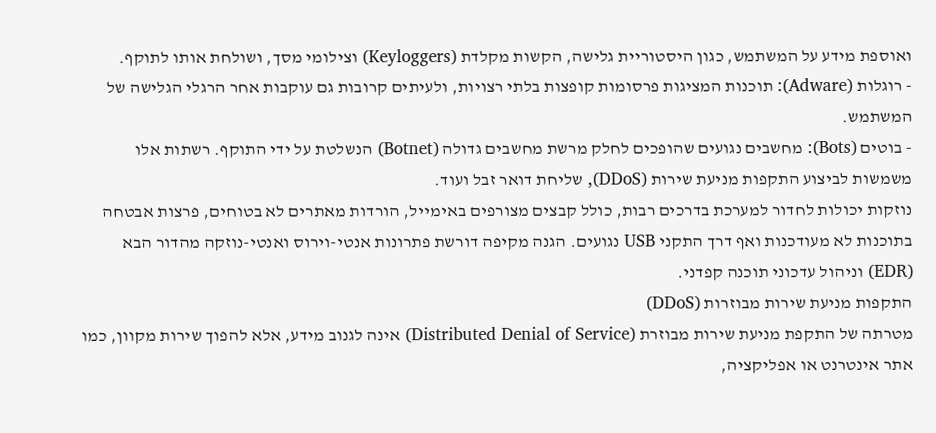ואוספת מידע על המשתמש, כגון היסטוריית גלישה, הקשות מקלדת (Keyloggers) וצילומי מסך, ושולחת אותו לתוקף.
- רוגלות (Adware): תוכנות המציגות פרסומות קופצות בלתי רצויות, ולעיתים קרובות גם עוקבות אחר הרגלי הגלישה של המשתמש.
- בוטים (Bots): מחשבים נגועים שהופכים לחלק מרשת מחשבים גדולה (Botnet) הנשלטת על ידי התוקף. רשתות אלו משמשות לביצוע התקפות מניעת שירות (DDoS), שליחת דואר זבל ועוד.
נוזקות יכולות לחדור למערכת בדרכים רבות, כולל קבצים מצורפים באימייל, הורדות מאתרים לא בטוחים, פרצות אבטחה בתוכנות לא מעודכנות ואף דרך התקני USB נגועים. הגנה מקיפה דורשת פתרונות אנטי-וירוס ואנטי-נוזקה מהדור הבא (EDR) וניהול עדכוני תוכנה קפדני.
התקפות מניעת שירות מבוזרות (DDoS)
מטרתה של התקפת מניעת שירות מבוזרת (Distributed Denial of Service) אינה לגנוב מידע, אלא להפוך שירות מקוון, כמו אתר אינטרנט או אפליקציה,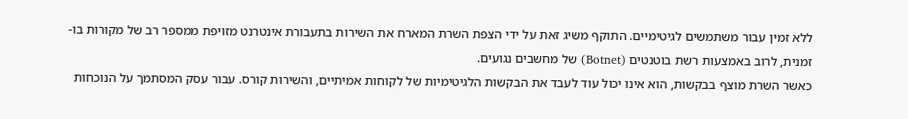ללא זמין עבור משתמשים לגיטימיים. התוקף משיג זאת על ידי הצפת השרת המארח את השירות בתעבורת אינטרנט מזויפת ממספר רב של מקורות בו-זמנית, לרוב באמצעות רשת בוטנטים (Botnet) של מחשבים נגועים.
כאשר השרת מוצף בבקשות, הוא אינו יכול עוד לעבד את הבקשות הלגיטימיות של לקוחות אמיתיים, והשירות קורס. עבור עסק המסתמך על הנוכחות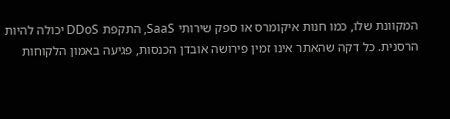המקוונת שלו, כמו חנות איקומרס או ספק שירותי SaaS, התקפת DDoS יכולה להיות הרסנית. כל דקה שהאתר אינו זמין פירושה אובדן הכנסות, פגיעה באמון הלקוחות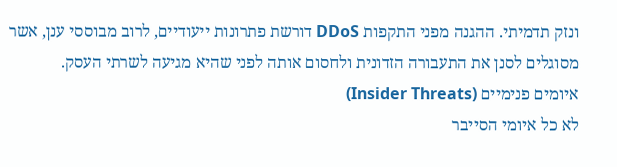ונזק תדמיתי. ההגנה מפני התקפות DDoS דורשת פתרונות ייעודיים, לרוב מבוססי ענן, אשר מסוגלים לסנן את התעבורה הזדונית ולחסום אותה לפני שהיא מגיעה לשרתי העסק.
איומים פנימיים (Insider Threats)
לא כל איומי הסייבר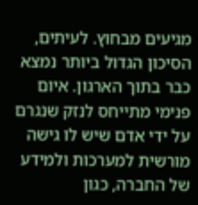מגיעים מבחוץ. לעיתים, הסיכון הגדול ביותר נמצא כבר בתוך הארגון. איום פנימי מתייחס לנזק שנגרם על ידי אדם שיש לו גישה מורשית למערכות ולמידע של החברה, כגון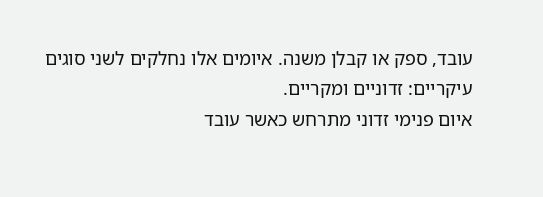עובד, ספק או קבלן משנה. איומים אלו נחלקים לשני סוגים עיקריים: זדוניים ומקריים.
איום פנימי זדוני מתרחש כאשר עובד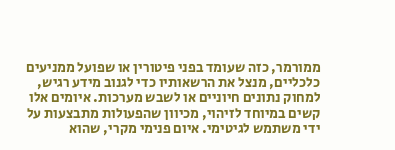ממורמר, כזה שעומד בפני פיטורין או שפועל ממניעים כלכליים, מנצל את הרשאותיו כדי לגנוב מידע רגיש, למחוק נתונים חיוניים או לשבש מערכות. איומים אלו קשים במיוחד לזיהוי, מכיוון שהפעולות מתבצעות על ידי משתמש לגיטימי. איום פנימי מקרי, שהוא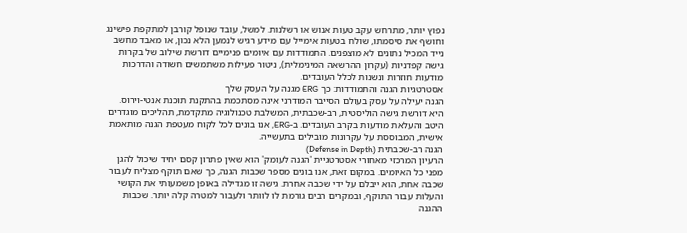נפוץ יותר, מתרחש עקב טעות אנוש או רשלנות. למשל, עובד שנופל קורבן למתקפת פישינג וחושף את סיסמתו, שולח בטעות אימייל עם מידע רגיש לנמען הלא נכון, או מאבד מחשב נייד המכיל נתונים לא מוצפנים. התמודדות עם איומים פנימיים דורשת שילוב של בקרות גישה קפדניות (עקרון ההרשאה המינימלית), ניטור פעילות משתמשים חשודה והדרכות מודעות חוזרות ונשנות לכלל העובדים.
אסטרטגיות הגנה והתמודדות: כך ERG מגנה על העסק שלך
הגנה יעילה על עסק בעולם הסייבר המודרני אינה מסתכמת בהתקנת תוכנת אנטי-וירוס. היא דורשת גישה הוליסטית, רב-שכבתית, המשלבת טכנולוגיה מתקדמת, תהליכים מוגדרים היטב והעלאת מודעות בקרב העובדים. ב-ERG, אנו בונים לכל לקוח מעטפת הגנה מותאמת אישית, המבוססת על עקרונות מובילים בתעשייה.
הגנה רב-שכבתית (Defense in Depth)
הרעיון המרכזי מאחורי אסטרטגיית 'הגנה לעומק' הוא שאין פתרון קסם יחיד שיכול להגן מפני כל האיומים. במקום זאת, אנו בונים מספר שכבות הגנה, כך שאם תוקף מצליח לעבור שכבה אחת, הוא ייבלם על ידי שכבה אחרת. גישה זו מגדילה באופן משמעותי את הקושי והעלות עבור התוקף, ובמקרים רבים גורמת לו לוותר ולעבור למטרה קלה יותר. שכבות ההגנה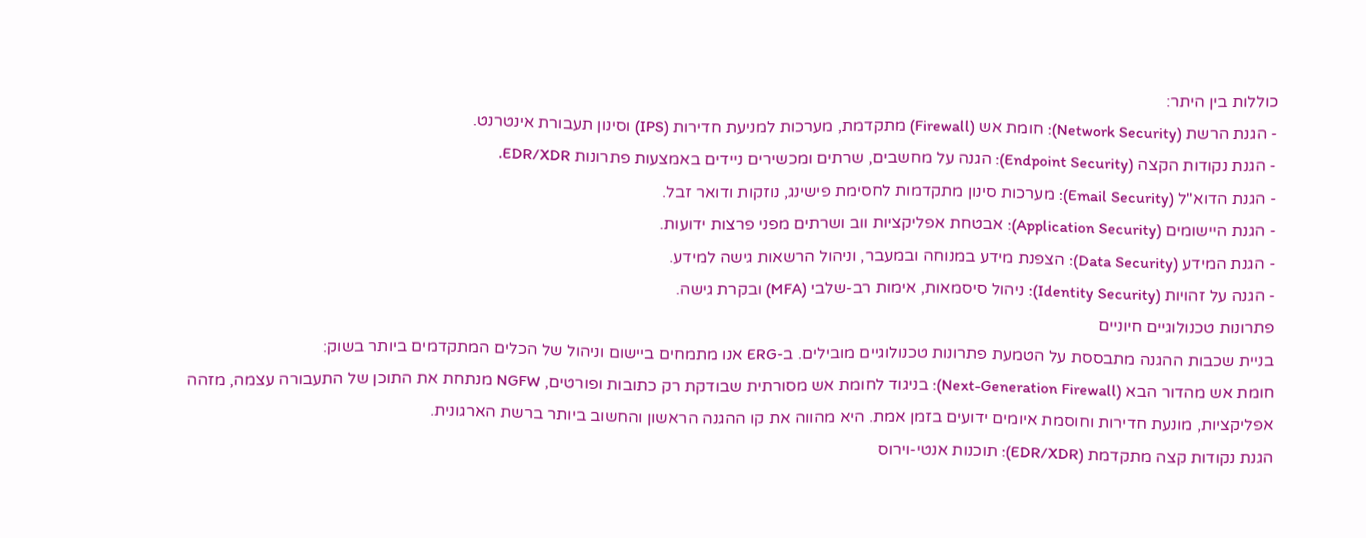כוללות בין היתר:
- הגנת הרשת (Network Security): חומת אש (Firewall) מתקדמת, מערכות למניעת חדירות (IPS) וסינון תעבורת אינטרנט.
- הגנת נקודות הקצה (Endpoint Security): הגנה על מחשבים, שרתים ומכשירים ניידים באמצעות פתרונות EDR/XDR.
- הגנת הדוא"ל (Email Security): מערכות סינון מתקדמות לחסימת פישינג, נוזקות ודואר זבל.
- הגנת היישומים (Application Security): אבטחת אפליקציות ווב ושרתים מפני פרצות ידועות.
- הגנת המידע (Data Security): הצפנת מידע במנוחה ובמעבר, וניהול הרשאות גישה למידע.
- הגנה על זהויות (Identity Security): ניהול סיסמאות, אימות רב-שלבי (MFA) ובקרת גישה.
פתרונות טכנולוגיים חיוניים
בניית שכבות ההגנה מתבססת על הטמעת פתרונות טכנולוגיים מובילים. ב-ERG אנו מתמחים ביישום וניהול של הכלים המתקדמים ביותר בשוק:
חומת אש מהדור הבא (Next-Generation Firewall): בניגוד לחומת אש מסורתית שבודקת רק כתובות ופורטים, NGFW מנתחת את התוכן של התעבורה עצמה, מזהה אפליקציות, מונעת חדירות וחוסמת איומים ידועים בזמן אמת. היא מהווה את קו ההגנה הראשון והחשוב ביותר ברשת הארגונית.
הגנת נקודות קצה מתקדמת (EDR/XDR): תוכנות אנטי-וירוס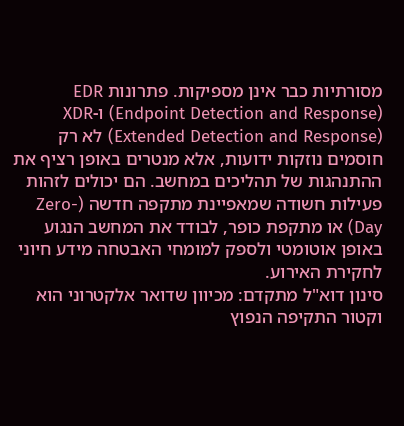מסורתיות כבר אינן מספיקות. פתרונות EDR (Endpoint Detection and Response) ו-XDR (Extended Detection and Response) לא רק חוסמים נוזקות ידועות, אלא מנטרים באופן רציף את ההתנהגות של תהליכים במחשב. הם יכולים לזהות פעילות חשודה שמאפיינת מתקפה חדשה (Zero-Day) או מתקפת כופר, לבודד את המחשב הנגוע באופן אוטומטי ולספק למומחי האבטחה מידע חיוני לחקירת האירוע.
סינון דוא"ל מתקדם: מכיוון שדואר אלקטרוני הוא וקטור התקיפה הנפוץ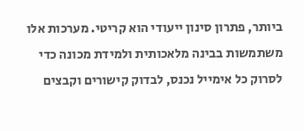ביותר, פתרון סינון ייעודי הוא קריטי. מערכות אלו משתמשות בבינה מלאכותית ולמידת מכונה כדי לסרוק כל אימייל נכנס, לבדוק קישורים וקבצים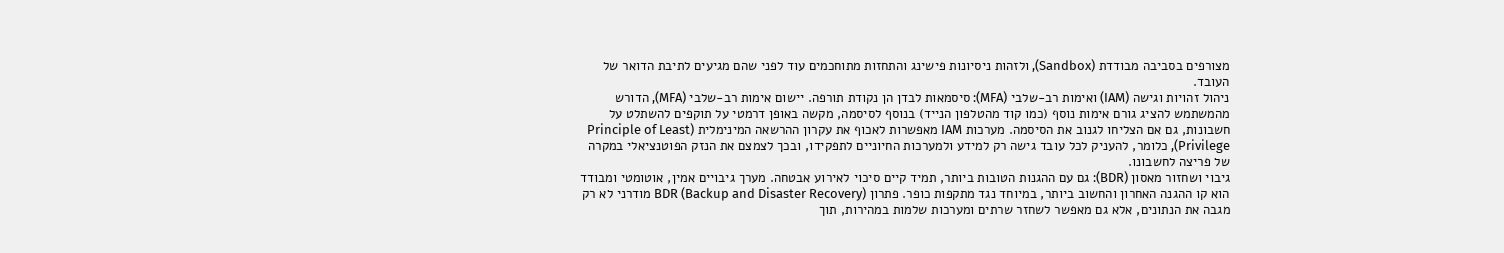מצורפים בסביבה מבודדת (Sandbox), ולזהות ניסיונות פישינג והתחזות מתוחכמים עוד לפני שהם מגיעים לתיבת הדואר של העובד.
ניהול זהויות וגישה (IAM) ואימות רב-שלבי (MFA): סיסמאות לבדן הן נקודת תורפה. יישום אימות רב-שלבי (MFA), הדורש מהמשתמש להציג גורם אימות נוסף (כמו קוד מהטלפון הנייד) בנוסף לסיסמה, מקשה באופן דרמטי על תוקפים להשתלט על חשבונות, גם אם הצליחו לגנוב את הסיסמה. מערכות IAM מאפשרות לאכוף את עקרון ההרשאה המינימלית (Principle of Least Privilege), כלומר, להעניק לכל עובד גישה רק למידע ולמערכות החיוניים לתפקידו, ובכך לצמצם את הנזק הפוטנציאלי במקרה של פריצה לחשבונו.
גיבוי ושחזור מאסון (BDR): גם עם ההגנות הטובות ביותר, תמיד קיים סיכוי לאירוע אבטחה. מערך גיבויים אמין, אוטומטי ומבודד הוא קו ההגנה האחרון והחשוב ביותר, במיוחד נגד מתקפות כופר. פתרון BDR (Backup and Disaster Recovery) מודרני לא רק מגבה את הנתונים, אלא גם מאפשר לשחזר שרתים ומערכות שלמות במהירות, תוך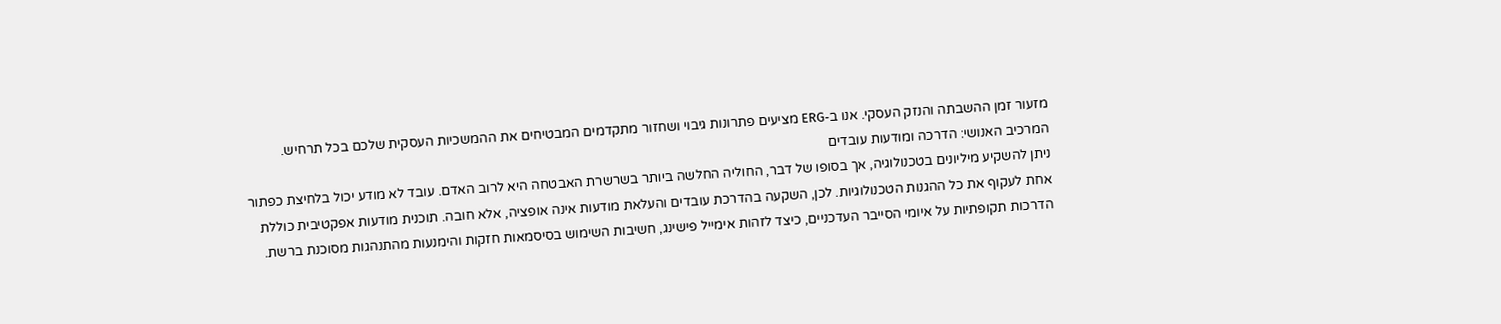מזעור זמן ההשבתה והנזק העסקי. אנו ב-ERG מציעים פתרונות גיבוי ושחזור מתקדמים המבטיחים את ההמשכיות העסקית שלכם בכל תרחיש.
המרכיב האנושי: הדרכה ומודעות עובדים
ניתן להשקיע מיליונים בטכנולוגיה, אך בסופו של דבר, החוליה החלשה ביותר בשרשרת האבטחה היא לרוב האדם. עובד לא מודע יכול בלחיצת כפתור אחת לעקוף את כל ההגנות הטכנולוגיות. לכן, השקעה בהדרכת עובדים והעלאת מודעות אינה אופציה, אלא חובה. תוכנית מודעות אפקטיבית כוללת הדרכות תקופתיות על איומי הסייבר העדכניים, כיצד לזהות אימייל פישינג, חשיבות השימוש בסיסמאות חזקות והימנעות מהתנהגות מסוכנת ברשת.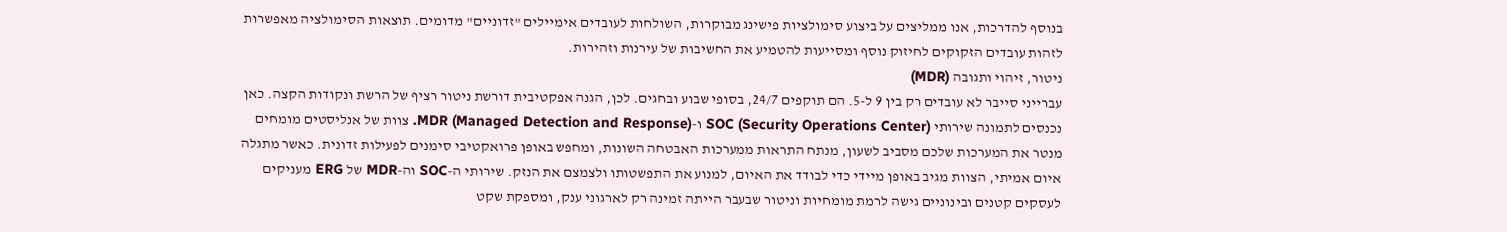בנוסף להדרכות, אנו ממליצים על ביצוע סימולציות פישינג מבוקרות, השולחות לעובדים אימיילים "זדוניים" מדומים. תוצאות הסימולציה מאפשרות לזהות עובדים הזקוקים לחיזוק נוסף ומסייעות להטמיע את החשיבות של עירנות וזהירות.
ניטור, זיהוי ותגובה (MDR)
עברייני סייבר לא עובדים רק בין 9 ל-5. הם תוקפים 24/7, בסופי שבוע ובחגים. לכן, הגנה אפקטיבית דורשת ניטור רציף של הרשת ונקודות הקצה. כאן נכנסים לתמונה שירותי SOC (Security Operations Center) ו-MDR (Managed Detection and Response). צוות של אנליסטים מומחים מנטר את המערכות שלכם מסביב לשעון, מנתח התראות ממערכות האבטחה השונות, ומחפש באופן פרואקטיבי סימנים לפעילות זדונית. כאשר מתגלה איום אמיתי, הצוות מגיב באופן מיידי כדי לבודד את האיום, למנוע את התפשטותו ולצמצם את הנזק. שירותי ה-SOC וה-MDR של ERG מעניקים לעסקים קטנים ובינוניים גישה לרמת מומחיות וניטור שבעבר הייתה זמינה רק לארגוני ענק, ומספקת שקט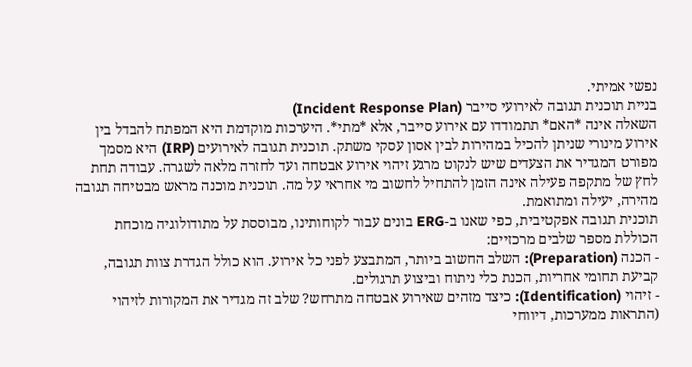נפשי אמיתי.
בניית תוכנית תגובה לאירועי סייבר (Incident Response Plan)
השאלה אינה *האם* תתמודדו עם אירוע סייבר, אלא *מתי*. היערכות מוקדמת היא המפתח להבדל בין אירוע מינורי שניתן להכיל במהירות לבין אסון עסקי משתק. תוכנית תגובה לאירועים (IRP) היא מסמך מפורט המגדיר את הצעדים שיש לנקוט מרגע זיהוי אירוע אבטחה ועד לחזרה מלאה לשגרה. עבודה תחת לחץ של מתקפה פעילה אינה הזמן להתחיל לחשוב מי אחראי על מה. תוכנית מוכנה מראש מבטיחה תגובה מהירה, יעילה ומתואמת.
תוכנית תגובה אפקטיבית, כפי שאנו ב-ERG בונים עבור לקוחותינו, מבוססת על מתודולוגיה מוכחת הכוללת מספר שלבים מרכזיים:
- הכנה (Preparation): השלב החשוב ביותר, המתבצע לפני כל אירוע. הוא כולל הגדרת צוות תגובה, קביעת תחומי אחריות, הכנת כלי ניתוח וביצוע תרגולים.
- זיהוי (Identification): כיצד מזהים שאירוע אבטחה מתרחש? שלב זה מגדיר את המקורות לזיהוי (התראות ממערכות, דיווחי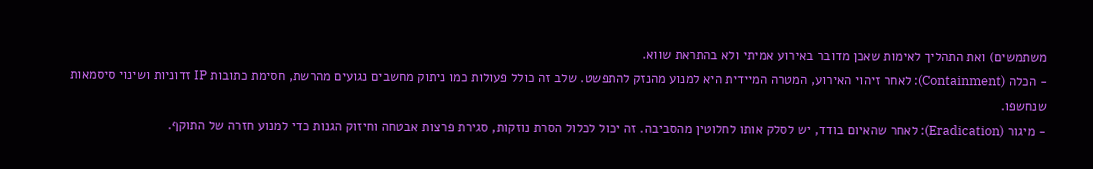משתמשים) ואת התהליך לאימות שאכן מדובר באירוע אמיתי ולא בהתראת שווא.
- הכלה (Containment): לאחר זיהוי האירוע, המטרה המיידית היא למנוע מהנזק להתפשט. שלב זה כולל פעולות כמו ניתוק מחשבים נגועים מהרשת, חסימת כתובות IP זדוניות ושינוי סיסמאות שנחשפו.
- מיגור (Eradication): לאחר שהאיום בודד, יש לסלק אותו לחלוטין מהסביבה. זה יכול לכלול הסרת נוזקות, סגירת פרצות אבטחה וחיזוק הגנות כדי למנוע חזרה של התוקף.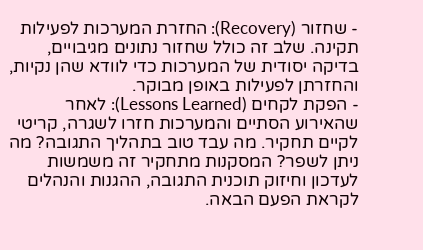- שחזור (Recovery): החזרת המערכות לפעילות תקינה. שלב זה כולל שחזור נתונים מגיבויים, בדיקה יסודית של המערכות כדי לוודא שהן נקיות, והחזרתן לפעילות באופן מבוקר.
- הפקת לקחים (Lessons Learned): לאחר שהאירוע הסתיים והמערכות חזרו לשגרה, קריטי לקיים תחקיר. מה עבד טוב בתהליך התגובה? מה ניתן לשפר? המסקנות מתחקיר זה משמשות לעדכון וחיזוק תוכנית התגובה, ההגנות והנהלים לקראת הפעם הבאה.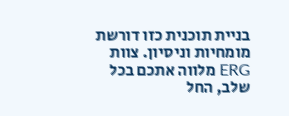בניית תוכנית כזו דורשת מומחיות וניסיון. צוות ERG מלווה אתכם בכל שלב, החל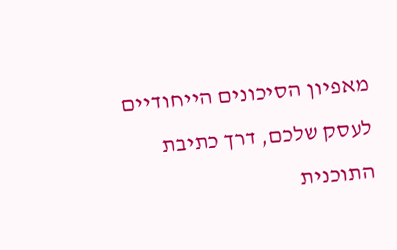מאפיון הסיכונים הייחודיים לעסק שלכם, דרך כתיבת התוכנית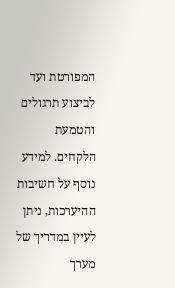המפורטת ועד לביצוע תרגולים והטמעת הלקחים. למידע נוסף על חשיבות ההיערכות, ניתן לעיין במדריך של מערך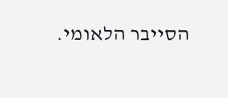הסייבר הלאומי.